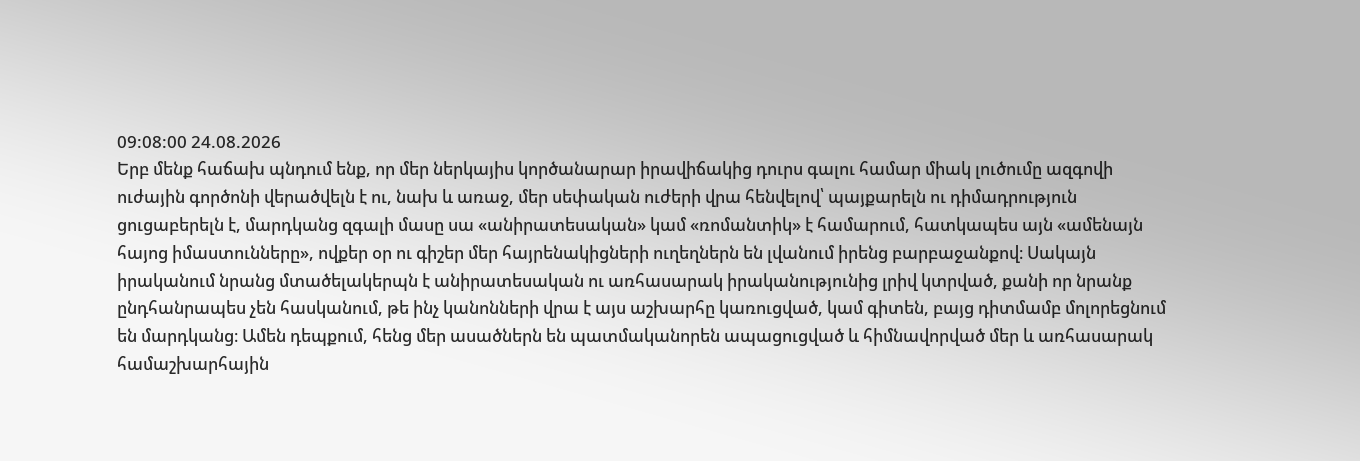09:08:00 24.08.2026
Երբ մենք հաճախ պնդում ենք, որ մեր ներկայիս կործանարար իրավիճակից դուրս գալու համար միակ լուծումը ազգովի ուժային գործոնի վերածվելն է ու, նախ և առաջ, մեր սեփական ուժերի վրա հենվելով՝ պայքարելն ու դիմադրություն ցուցաբերելն է, մարդկանց զգալի մասը սա «անիրատեսական» կամ «ռոմանտիկ» է համարում, հատկապես այն «ամենայն հայոց իմաստունները», ովքեր օր ու գիշեր մեր հայրենակիցների ուղեղներն են լվանում իրենց բարբաջանքով։ Սակայն իրականում նրանց մտածելակերպն է անիրատեսական ու առհասարակ իրականությունից լրիվ կտրված, քանի որ նրանք ընդհանրապես չեն հասկանում, թե ինչ կանոնների վրա է այս աշխարհը կառուցված, կամ գիտեն, բայց դիտմամբ մոլորեցնում են մարդկանց։ Ամեն դեպքում, հենց մեր ասածներն են պատմականորեն ապացուցված և հիմնավորված մեր և առհասարակ համաշխարհային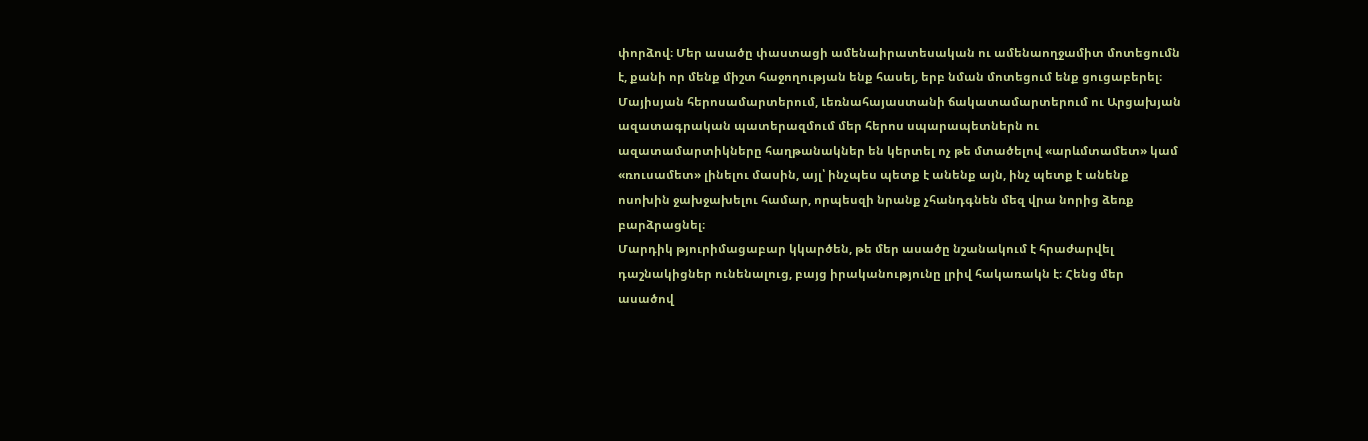փորձով։ Մեր ասածը փաստացի ամենաիրատեսական ու ամենաողջամիտ մոտեցումն է, քանի որ մենք միշտ հաջողության ենք հասել, երբ նման մոտեցում ենք ցուցաբերել։ Մայիսյան հերոսամարտերում, Լեռնահայաստանի ճակատամարտերում ու Արցախյան ազատագրական պատերազմում մեր հերոս սպարապետներն ու ազատամարտիկները հաղթանակներ են կերտել ոչ թե մտածելով «արևմտամետ» կամ «ռուսամետ» լինելու մասին, այլ՝ ինչպես պետք է անենք այն, ինչ պետք է անենք ոսոխին ջախջախելու համար, որպեսզի նրանք չհանդգնեն մեզ վրա նորից ձեռք բարձրացնել։
Մարդիկ թյուրիմացաբար կկարծեն, թե մեր ասածը նշանակում է հրաժարվել դաշնակիցներ ունենալուց, բայց իրականությունը լրիվ հակառակն է։ Հենց մեր ասածով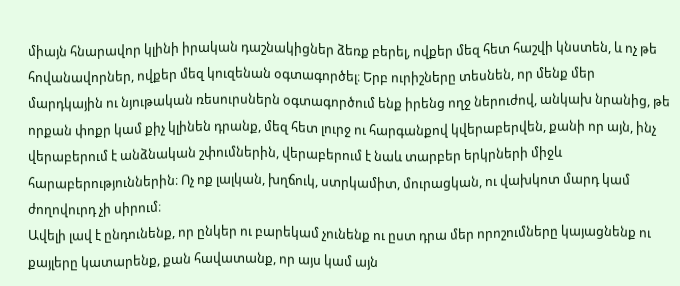միայն հնարավոր կլինի իրական դաշնակիցներ ձեռք բերել, ովքեր մեզ հետ հաշվի կնստեն, և ոչ թե հովանավորներ, ովքեր մեզ կուզենան օգտագործել։ Երբ ուրիշները տեսնեն, որ մենք մեր մարդկային ու նյութական ռեսուրսներն օգտագործում ենք իրենց ողջ ներուժով, անկախ նրանից, թե որքան փոքր կամ քիչ կլինեն դրանք, մեզ հետ լուրջ ու հարգանքով կվերաբերվեն, քանի որ այն, ինչ վերաբերում է անձնական շփումներին, վերաբերում է նաև տարբեր երկրների միջև հարաբերություններին։ Ոչ ոք լալկան, խղճուկ, ստրկամիտ, մուրացկան, ու վախկոտ մարդ կամ ժողովուրդ չի սիրում։
Ավելի լավ է ընդունենք, որ ընկեր ու բարեկամ չունենք ու ըստ դրա մեր որոշումները կայացնենք ու քայլերը կատարենք, քան հավատանք, որ այս կամ այն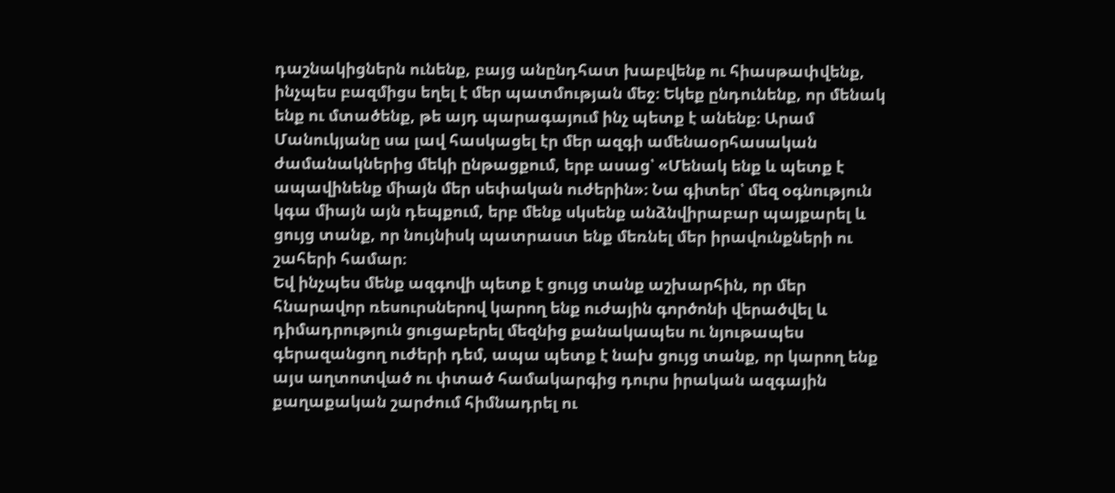դաշնակիցներն ունենք, բայց անընդհատ խաբվենք ու հիասթափվենք, ինչպես բազմիցս եղել է մեր պատմության մեջ։ Եկեք ընդունենք, որ մենակ ենք ու մտածենք, թե այդ պարագայում ինչ պետք է անենք։ Արամ Մանուկյանը սա լավ հասկացել էր մեր ազգի ամենաօրհասական ժամանակներից մեկի ընթացքում, երբ ասաց՝ «Մենակ ենք և պետք է ապավինենք միայն մեր սեփական ուժերին»։ Նա գիտեր՝ մեզ օգնություն կգա միայն այն դեպքում, երբ մենք սկսենք անձնվիրաբար պայքարել և ցույց տանք, որ նույնիսկ պատրաստ ենք մեռնել մեր իրավունքների ու շահերի համար։
Եվ ինչպես մենք ազգովի պետք է ցույց տանք աշխարհին, որ մեր հնարավոր ռեսուրսներով կարող ենք ուժային գործոնի վերածվել և դիմադրություն ցուցաբերել մեզնից քանակապես ու նյութապես գերազանցող ուժերի դեմ, ապա պետք է նախ ցույց տանք, որ կարող ենք այս աղտոտված ու փտած համակարգից դուրս իրական ազգային քաղաքական շարժում հիմնադրել ու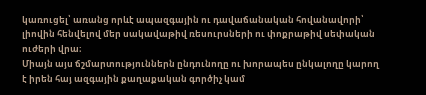կառուցել՝ առանց որևէ ապազգային ու դավաճանական հովանավորի՝ լիովին հենվելով մեր սակավաթիվ ռեսուրսների ու փոքրաթիվ սեփական ուժերի վրա։
Միայն այս ճշմարտություններն ընդունողը ու խորապես ընկալողը կարող է իրեն հայ ազգային քաղաքական գործիչ կամ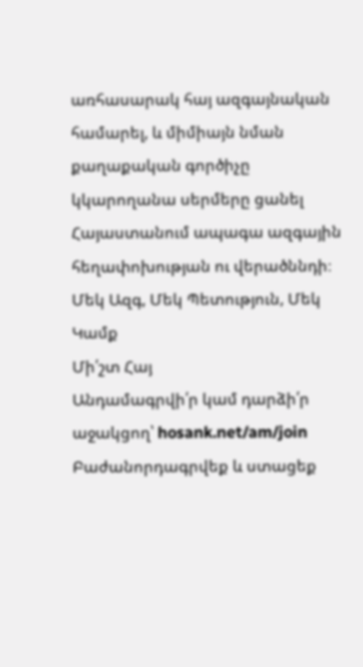առհասարակ հայ ազգայնական համարել, և միմիայն նման քաղաքական գործիչը կկարողանա սերմերը ցանել Հայաստանում ապագա ազգային հեղափոխության ու վերածննդի։
Մեկ Ազգ, Մեկ Պետություն, Մեկ Կամք
Մի՛շտ Հայ
Անդամագրվի՛ր կամ դարձի՛ր աջակցող՝ hosank.net/am/join
Բաժանորդագրվեք և ստացեք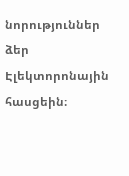նորություններ ձեր Էլեկտորոնային հասցեին։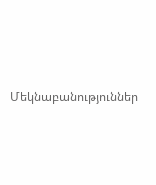Մեկնաբանություններ